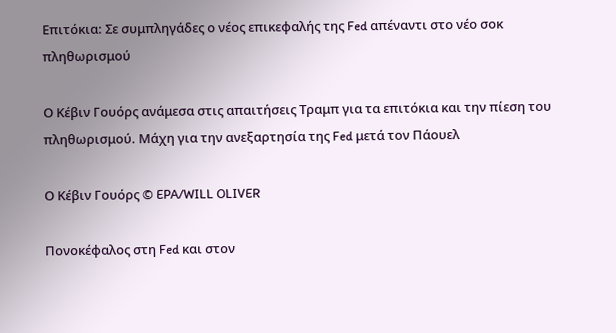Επιτόκια: Σε συμπληγάδες ο νέος επικεφαλής της Fed απέναντι στο νέο σοκ πληθωρισμού

Ο Κέβιν Γουόρς ανάμεσα στις απαιτήσεις Τραμπ για τα επιτόκια και την πίεση του πληθωρισμού. Μάχη για την ανεξαρτησία της Fed μετά τον Πάουελ

Ο Κέβιν Γουόρς © EPA/WILL OLIVER

Πονοκέφαλος στη Fed και στον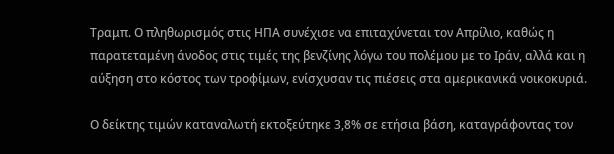Τραμπ. Ο πληθωρισμός στις ΗΠΑ συνέχισε να επιταχύνεται τον Απρίλιο, καθώς η παρατεταμένη άνοδος στις τιμές της βενζίνης λόγω του πολέμου με το Ιράν, αλλά και η αύξηση στο κόστος των τροφίμων, ενίσχυσαν τις πιέσεις στα αμερικανικά νοικοκυριά.

Ο δείκτης τιμών καταναλωτή εκτοξεύτηκε 3,8% σε ετήσια βάση, καταγράφοντας τον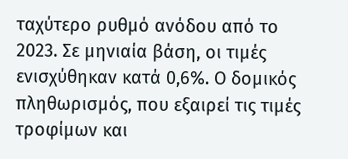ταχύτερο ρυθμό ανόδου από το 2023. Σε μηνιαία βάση, οι τιμές ενισχύθηκαν κατά 0,6%. Ο δομικός πληθωρισμός, που εξαιρεί τις τιμές τροφίμων και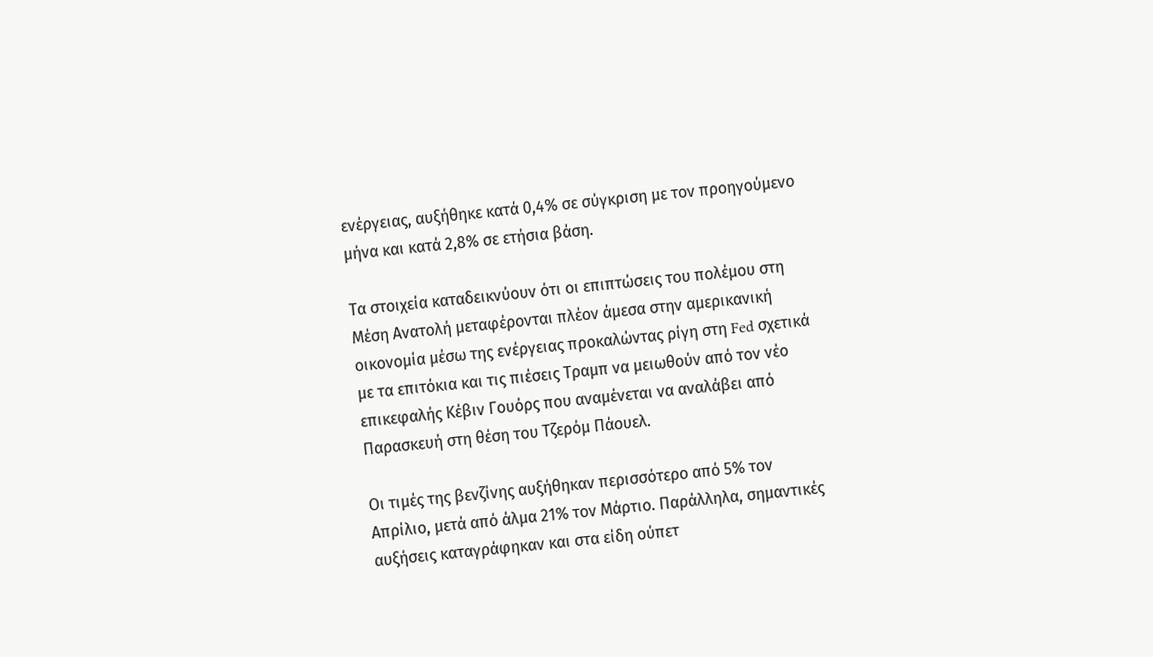ενέργειας, αυξήθηκε κατά 0,4% σε σύγκριση με τον προηγούμενο μήνα και κατά 2,8% σε ετήσια βάση.

Τα στοιχεία καταδεικνύουν ότι οι επιπτώσεις του πολέμου στη Μέση Ανατολή μεταφέρονται πλέον άμεσα στην αμερικανική οικονομία μέσω της ενέργειας προκαλώντας ρίγη στη Fed σχετικά με τα επιτόκια και τις πιέσεις Τραμπ να μειωθούν από τον νέο επικεφαλής Κέβιν Γουόρς που αναμένεται να αναλάβει από Παρασκευή στη θέση του Τζερόμ Πάουελ.

Οι τιμές της βενζίνης αυξήθηκαν περισσότερο από 5% τον Απρίλιο, μετά από άλμα 21% τον Μάρτιο. Παράλληλα, σημαντικές αυξήσεις καταγράφηκαν και στα είδη ούπετ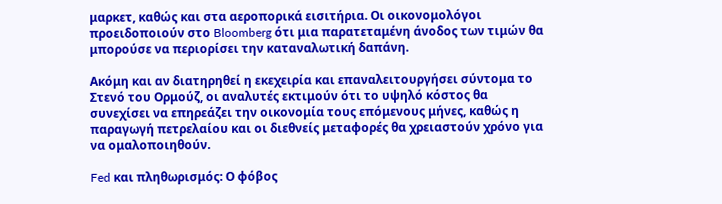μαρκετ, καθώς και στα αεροπορικά εισιτήρια. Οι οικονομολόγοι προειδοποιούν στο Bloomberg ότι μια παρατεταμένη άνοδος των τιμών θα μπορούσε να περιορίσει την καταναλωτική δαπάνη.

Ακόμη και αν διατηρηθεί η εκεχειρία και επαναλειτουργήσει σύντομα το Στενό του Ορμούζ, οι αναλυτές εκτιμούν ότι το υψηλό κόστος θα συνεχίσει να επηρεάζει την οικονομία τους επόμενους μήνες, καθώς η παραγωγή πετρελαίου και οι διεθνείς μεταφορές θα χρειαστούν χρόνο για να ομαλοποιηθούν.

Fed και πληθωρισμός: Ο φόβος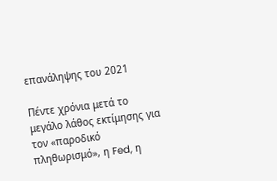επανάληψης του 2021

Πέντε χρόνια μετά το μεγάλο λάθος εκτίμησης για τον «παροδικό πληθωρισμό», η Fed, η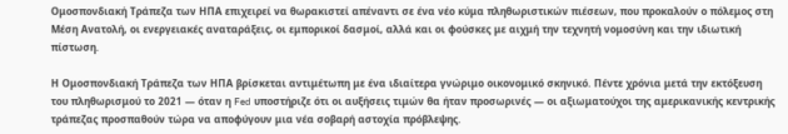Ομοσπονδιακή Τράπεζα των ΗΠΑ επιχειρεί να θωρακιστεί απέναντι σε ένα νέο κύμα πληθωριστικών πιέσεων, που προκαλούν ο πόλεμος στη Μέση Ανατολή, οι ενεργειακές αναταράξεις, οι εμπορικοί δασμοί, αλλά και οι φούσκες με αιχμή την τεχνητή νομοσύνη και την ιδιωτική πίστωση.

Η Ομοσπονδιακή Τράπεζα των ΗΠΑ βρίσκεται αντιμέτωπη με ένα ιδιαίτερα γνώριμο οικονομικό σκηνικό. Πέντε χρόνια μετά την εκτόξευση του πληθωρισμού το 2021 — όταν η Fed υποστήριζε ότι οι αυξήσεις τιμών θα ήταν προσωρινές — οι αξιωματούχοι της αμερικανικής κεντρικής τράπεζας προσπαθούν τώρα να αποφύγουν μια νέα σοβαρή αστοχία πρόβλεψης.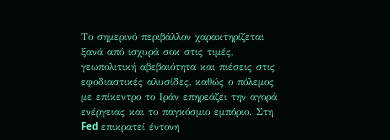Το σημερινό περιβάλλον χαρακτηρίζεται ξανά από ισχυρά σοκ στις τιμές, γεωπολιτική αβεβαιότητα και πιέσεις στις εφοδιαστικές αλυσίδες, καθώς ο πόλεμος με επίκεντρο το Ιράν επηρεάζει την αγορά ενέργειας και το παγκόσμιο εμπόριο. Στη Fed επικρατεί έντονη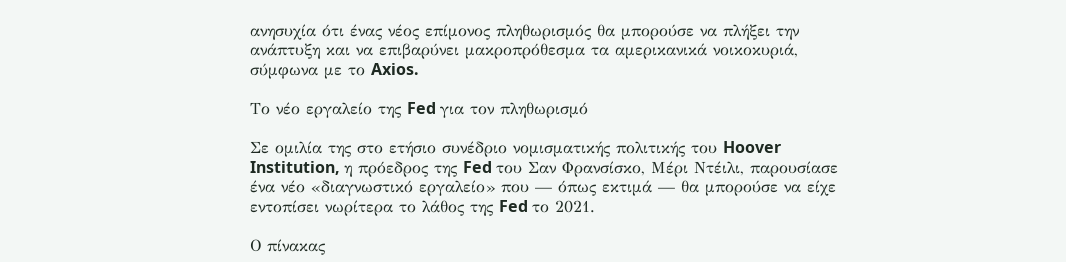ανησυχία ότι ένας νέος επίμονος πληθωρισμός θα μπορούσε να πλήξει την ανάπτυξη και να επιβαρύνει μακροπρόθεσμα τα αμερικανικά νοικοκυριά, σύμφωνα με το Axios.

Το νέο εργαλείο της Fed για τον πληθωρισμό

Σε ομιλία της στο ετήσιο συνέδριο νομισματικής πολιτικής του Hoover Institution, η πρόεδρος της Fed του Σαν Φρανσίσκο, Μέρι Ντέιλι, παρουσίασε ένα νέο «διαγνωστικό εργαλείο» που — όπως εκτιμά — θα μπορούσε να είχε εντοπίσει νωρίτερα το λάθος της Fed το 2021.

Ο πίνακας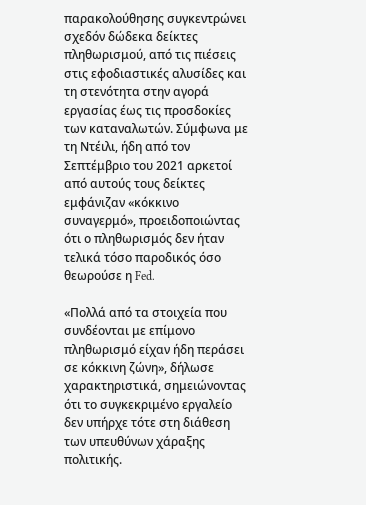παρακολούθησης συγκεντρώνει σχεδόν δώδεκα δείκτες πληθωρισμού, από τις πιέσεις στις εφοδιαστικές αλυσίδες και τη στενότητα στην αγορά εργασίας έως τις προσδοκίες των καταναλωτών. Σύμφωνα με τη Ντέιλι, ήδη από τον Σεπτέμβριο του 2021 αρκετοί από αυτούς τους δείκτες εμφάνιζαν «κόκκινο συναγερμό», προειδοποιώντας ότι ο πληθωρισμός δεν ήταν τελικά τόσο παροδικός όσο θεωρούσε η Fed.

«Πολλά από τα στοιχεία που συνδέονται με επίμονο πληθωρισμό είχαν ήδη περάσει σε κόκκινη ζώνη», δήλωσε χαρακτηριστικά, σημειώνοντας ότι το συγκεκριμένο εργαλείο δεν υπήρχε τότε στη διάθεση των υπευθύνων χάραξης πολιτικής.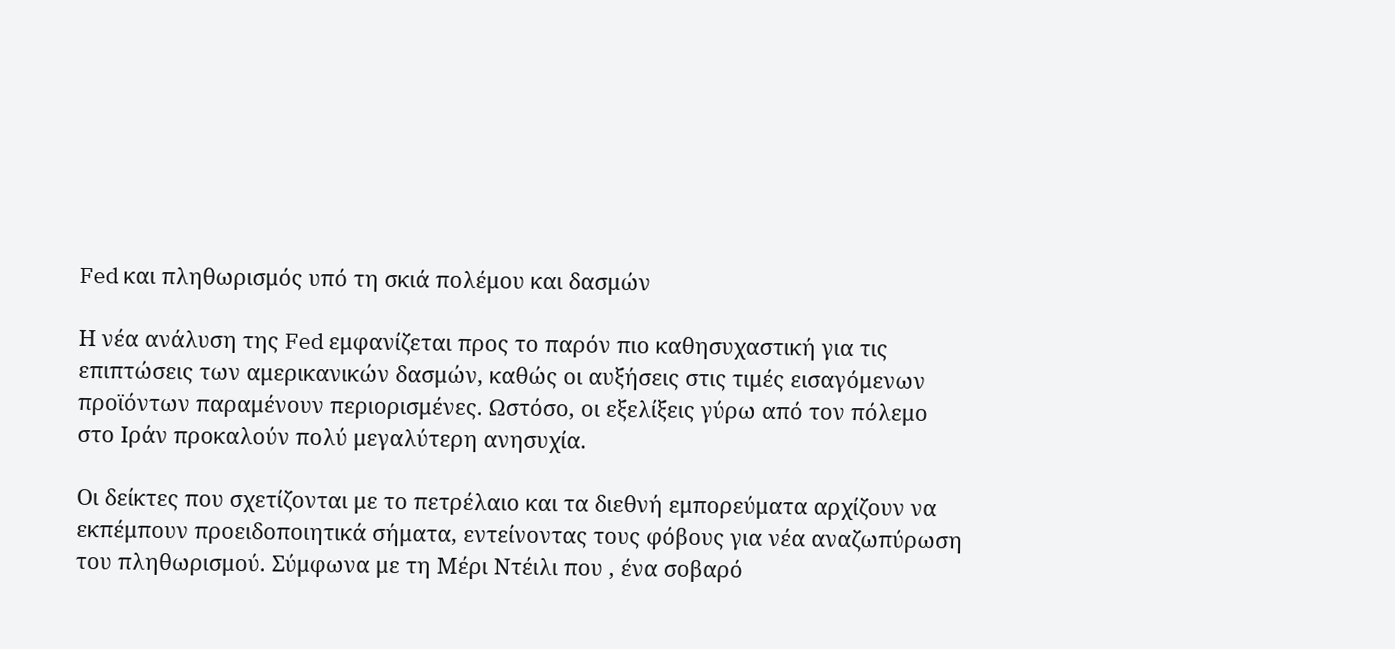Fed και πληθωρισμός υπό τη σκιά πολέμου και δασμών

Η νέα ανάλυση της Fed εμφανίζεται προς το παρόν πιο καθησυχαστική για τις επιπτώσεις των αμερικανικών δασμών, καθώς οι αυξήσεις στις τιμές εισαγόμενων προϊόντων παραμένουν περιορισμένες. Ωστόσο, οι εξελίξεις γύρω από τον πόλεμο στο Ιράν προκαλούν πολύ μεγαλύτερη ανησυχία.

Οι δείκτες που σχετίζονται με το πετρέλαιο και τα διεθνή εμπορεύματα αρχίζουν να εκπέμπουν προειδοποιητικά σήματα, εντείνοντας τους φόβους για νέα αναζωπύρωση του πληθωρισμού. Σύμφωνα με τη Μέρι Ντέιλι που , ένα σοβαρό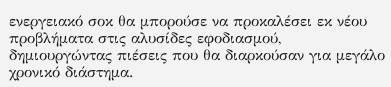ενεργειακό σοκ θα μπορούσε να προκαλέσει εκ νέου προβλήματα στις αλυσίδες εφοδιασμού, δημιουργώντας πιέσεις που θα διαρκούσαν για μεγάλο χρονικό διάστημα.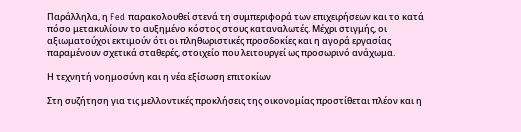Παράλληλα, η Fed παρακολουθεί στενά τη συμπεριφορά των επιχειρήσεων και το κατά πόσο μετακυλίουν το αυξημένο κόστος στους καταναλωτές. Μέχρι στιγμής, οι αξιωματούχοι εκτιμούν ότι οι πληθωριστικές προσδοκίες και η αγορά εργασίας παραμένουν σχετικά σταθερές, στοιχείο που λειτουργεί ως προσωρινό ανάχωμα.

Η τεχνητή νοημοσύνη και η νέα εξίσωση επιτοκίων

Στη συζήτηση για τις μελλοντικές προκλήσεις της οικονομίας προστίθεται πλέον και η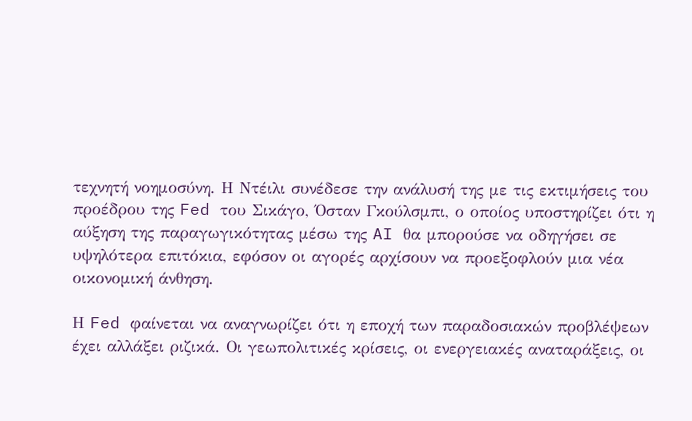τεχνητή νοημοσύνη. Η Ντέιλι συνέδεσε την ανάλυσή της με τις εκτιμήσεις του προέδρου της Fed του Σικάγο, Όσταν Γκούλσμπι, ο οποίος υποστηρίζει ότι η αύξηση της παραγωγικότητας μέσω της AI θα μπορούσε να οδηγήσει σε υψηλότερα επιτόκια, εφόσον οι αγορές αρχίσουν να προεξοφλούν μια νέα οικονομική άνθηση.

Η Fed φαίνεται να αναγνωρίζει ότι η εποχή των παραδοσιακών προβλέψεων έχει αλλάξει ριζικά. Οι γεωπολιτικές κρίσεις, οι ενεργειακές αναταράξεις, οι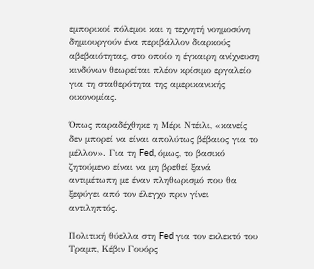εμπορικοί πόλεμοι και η τεχνητή νοημοσύνη δημιουργούν ένα περιβάλλον διαρκούς αβεβαιότητας, στο οποίο η έγκαιρη ανίχνευση κινδύνων θεωρείται πλέον κρίσιμο εργαλείο για τη σταθερότητα της αμερικανικής οικονομίας.

Όπως παραδέχθηκε η Μέρι Ντέιλι, «κανείς δεν μπορεί να είναι απολύτως βέβαιος για το μέλλον». Για τη Fed, όμως, το βασικό ζητούμενο είναι να μη βρεθεί ξανά αντιμέτωπη με έναν πληθωρισμό που θα ξεφύγει από τον έλεγχο πριν γίνει αντιληπτός.

Πολιτική θύελλα στη Fed για τον εκλεκτό του Τραμπ, Κέβιν Γουόρς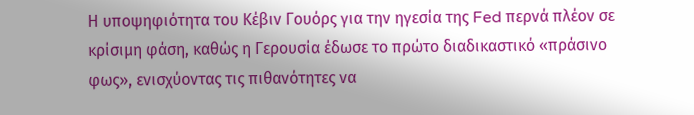Η υποψηφιότητα του Κέβιν Γουόρς για την ηγεσία της Fed περνά πλέον σε κρίσιμη φάση, καθώς η Γερουσία έδωσε το πρώτο διαδικαστικό «πράσινο φως», ενισχύοντας τις πιθανότητες να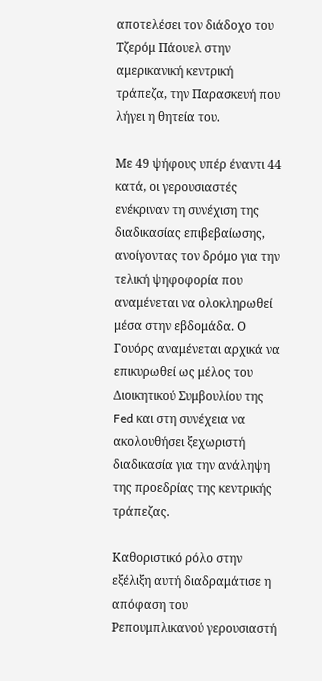αποτελέσει τον διάδοχο του Τζερόμ Πάουελ στην αμερικανική κεντρική τράπεζα, την Παρασκευή που λήγει η θητεία του.

Με 49 ψήφους υπέρ έναντι 44 κατά, οι γερουσιαστές ενέκριναν τη συνέχιση της διαδικασίας επιβεβαίωσης, ανοίγοντας τον δρόμο για την τελική ψηφοφορία που αναμένεται να ολοκληρωθεί μέσα στην εβδομάδα. Ο Γουόρς αναμένεται αρχικά να επικυρωθεί ως μέλος του Διοικητικού Συμβουλίου της Fed και στη συνέχεια να ακολουθήσει ξεχωριστή διαδικασία για την ανάληψη της προεδρίας της κεντρικής τράπεζας.

Καθοριστικό ρόλο στην εξέλιξη αυτή διαδραμάτισε η απόφαση του Ρεπουμπλικανού γερουσιαστή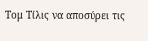Τομ Τίλις να αποσύρει τις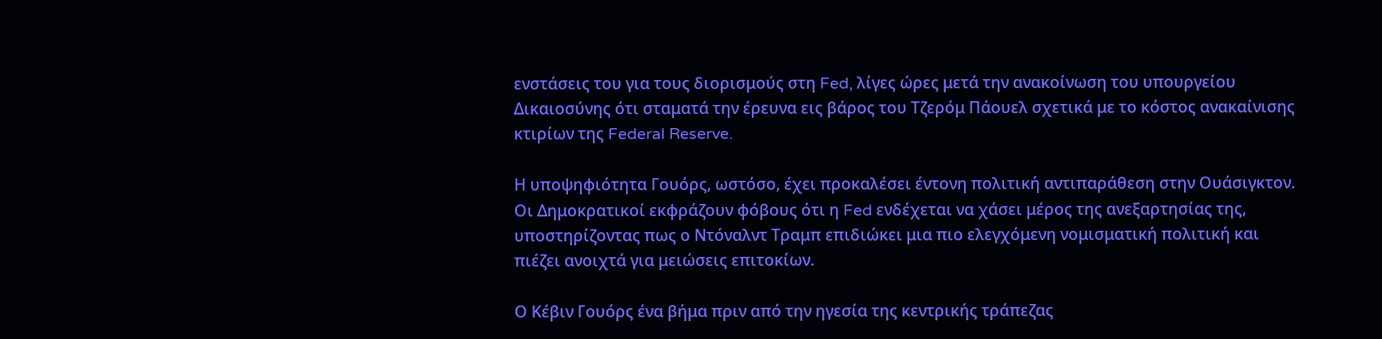ενστάσεις του για τους διορισμούς στη Fed, λίγες ώρες μετά την ανακοίνωση του υπουργείου Δικαιοσύνης ότι σταματά την έρευνα εις βάρος του Τζερόμ Πάουελ σχετικά με το κόστος ανακαίνισης κτιρίων της Federal Reserve.

Η υποψηφιότητα Γουόρς, ωστόσο, έχει προκαλέσει έντονη πολιτική αντιπαράθεση στην Ουάσιγκτον. Οι Δημοκρατικοί εκφράζουν φόβους ότι η Fed ενδέχεται να χάσει μέρος της ανεξαρτησίας της, υποστηρίζοντας πως ο Ντόναλντ Τραμπ επιδιώκει μια πιο ελεγχόμενη νομισματική πολιτική και πιέζει ανοιχτά για μειώσεις επιτοκίων.

Ο Κέβιν Γουόρς ένα βήμα πριν από την ηγεσία της κεντρικής τράπεζας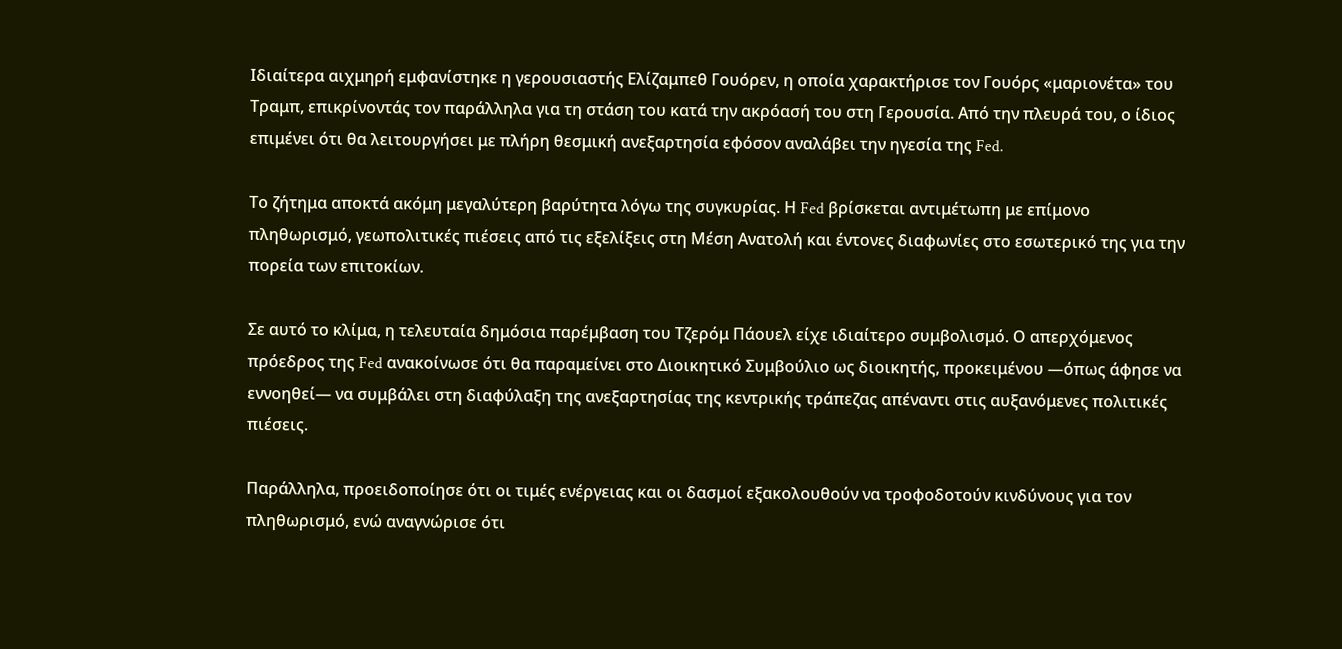Ιδιαίτερα αιχμηρή εμφανίστηκε η γερουσιαστής Ελίζαμπεθ Γουόρεν, η οποία χαρακτήρισε τον Γουόρς «μαριονέτα» του Τραμπ, επικρίνοντάς τον παράλληλα για τη στάση του κατά την ακρόασή του στη Γερουσία. Από την πλευρά του, ο ίδιος επιμένει ότι θα λειτουργήσει με πλήρη θεσμική ανεξαρτησία εφόσον αναλάβει την ηγεσία της Fed.

Το ζήτημα αποκτά ακόμη μεγαλύτερη βαρύτητα λόγω της συγκυρίας. Η Fed βρίσκεται αντιμέτωπη με επίμονο πληθωρισμό, γεωπολιτικές πιέσεις από τις εξελίξεις στη Μέση Ανατολή και έντονες διαφωνίες στο εσωτερικό της για την πορεία των επιτοκίων.

Σε αυτό το κλίμα, η τελευταία δημόσια παρέμβαση του Τζερόμ Πάουελ είχε ιδιαίτερο συμβολισμό. Ο απερχόμενος πρόεδρος της Fed ανακοίνωσε ότι θα παραμείνει στο Διοικητικό Συμβούλιο ως διοικητής, προκειμένου —όπως άφησε να εννοηθεί— να συμβάλει στη διαφύλαξη της ανεξαρτησίας της κεντρικής τράπεζας απέναντι στις αυξανόμενες πολιτικές πιέσεις.

Παράλληλα, προειδοποίησε ότι οι τιμές ενέργειας και οι δασμοί εξακολουθούν να τροφοδοτούν κινδύνους για τον πληθωρισμό, ενώ αναγνώρισε ότι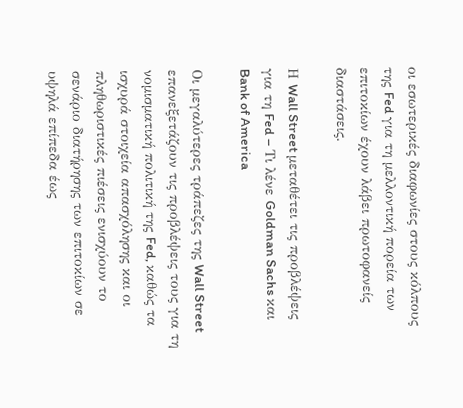οι εσωτερικές διαφωνίες στους κόλπους της Fed για τη μελλοντική πορεία των επιτοκίων έχουν λάβει πρωτοφανείς διαστάσεις.

Η Wall Street μεταθέτει τις προβλέψεις για τη Fed – Τι λένε Goldman Sachs και Bank of America

Οι μεγαλύτερες τράπεζες της Wall Street επανεξετάζουν τις προβλέψεις τους για τη νομισματική πολιτική της Fed, καθώς τα ισχυρά στοιχεία απασχόλησης και οι πληθωριστικές πιέσεις ενισχύουν το σενάριο διατήρησης των επιτοκίων σε υψηλά επίπεδα έως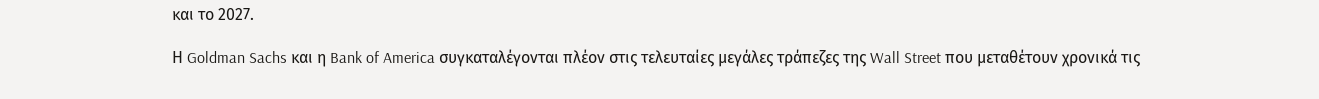και το 2027.

Η Goldman Sachs και η Bank of America συγκαταλέγονται πλέον στις τελευταίες μεγάλες τράπεζες της Wall Street που μεταθέτουν χρονικά τις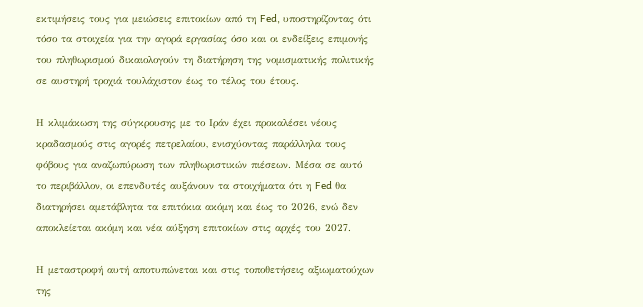εκτιμήσεις τους για μειώσεις επιτοκίων από τη Fed, υποστηρίζοντας ότι τόσο τα στοιχεία για την αγορά εργασίας όσο και οι ενδείξεις επιμονής του πληθωρισμού δικαιολογούν τη διατήρηση της νομισματικής πολιτικής σε αυστηρή τροχιά τουλάχιστον έως το τέλος του έτους.

Η κλιμάκωση της σύγκρουσης με το Ιράν έχει προκαλέσει νέους κραδασμούς στις αγορές πετρελαίου, ενισχύοντας παράλληλα τους φόβους για αναζωπύρωση των πληθωριστικών πιέσεων. Μέσα σε αυτό το περιβάλλον, οι επενδυτές αυξάνουν τα στοιχήματα ότι η Fed θα διατηρήσει αμετάβλητα τα επιτόκια ακόμη και έως το 2026, ενώ δεν αποκλείεται ακόμη και νέα αύξηση επιτοκίων στις αρχές του 2027.

Η μεταστροφή αυτή αποτυπώνεται και στις τοποθετήσεις αξιωματούχων της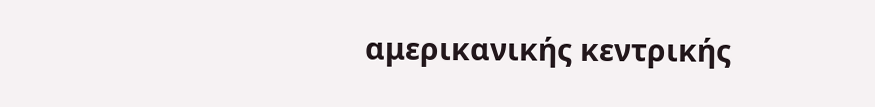αμερικανικής κεντρικής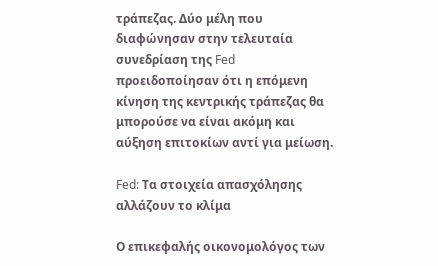τράπεζας. Δύο μέλη που διαφώνησαν στην τελευταία συνεδρίαση της Fed προειδοποίησαν ότι η επόμενη κίνηση της κεντρικής τράπεζας θα μπορούσε να είναι ακόμη και αύξηση επιτοκίων αντί για μείωση.

Fed: Τα στοιχεία απασχόλησης αλλάζουν το κλίμα

Ο επικεφαλής οικονομολόγος των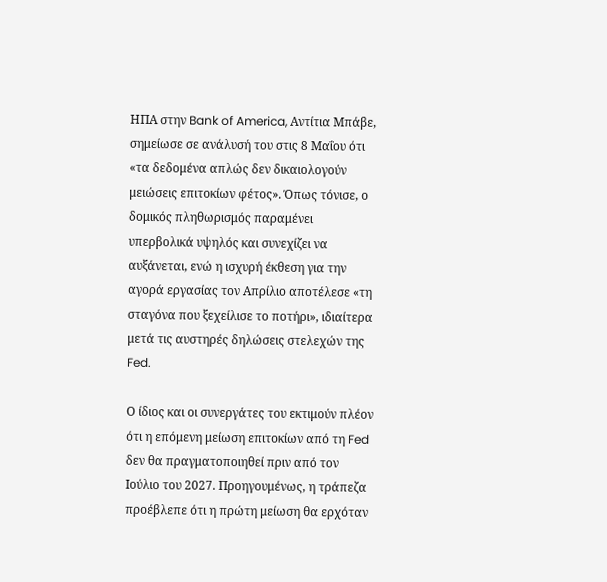ΗΠΑ στην Bank of America, Αντίτια Μπάβε, σημείωσε σε ανάλυσή του στις 8 Μαΐου ότι «τα δεδομένα απλώς δεν δικαιολογούν μειώσεις επιτοκίων φέτος». Όπως τόνισε, ο δομικός πληθωρισμός παραμένει υπερβολικά υψηλός και συνεχίζει να αυξάνεται, ενώ η ισχυρή έκθεση για την αγορά εργασίας τον Απρίλιο αποτέλεσε «τη σταγόνα που ξεχείλισε το ποτήρι», ιδιαίτερα μετά τις αυστηρές δηλώσεις στελεχών της Fed.

Ο ίδιος και οι συνεργάτες του εκτιμούν πλέον ότι η επόμενη μείωση επιτοκίων από τη Fed δεν θα πραγματοποιηθεί πριν από τον Ιούλιο του 2027. Προηγουμένως, η τράπεζα προέβλεπε ότι η πρώτη μείωση θα ερχόταν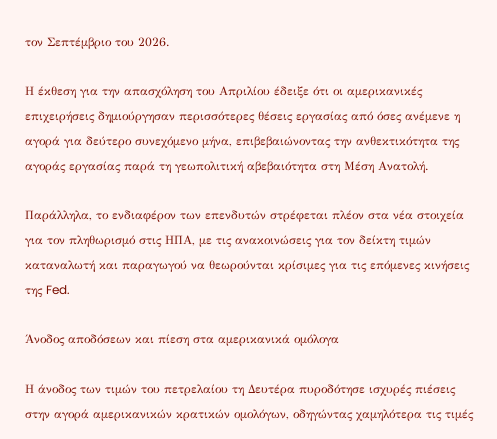τον Σεπτέμβριο του 2026.

Η έκθεση για την απασχόληση του Απριλίου έδειξε ότι οι αμερικανικές επιχειρήσεις δημιούργησαν περισσότερες θέσεις εργασίας από όσες ανέμενε η αγορά για δεύτερο συνεχόμενο μήνα, επιβεβαιώνοντας την ανθεκτικότητα της αγοράς εργασίας παρά τη γεωπολιτική αβεβαιότητα στη Μέση Ανατολή.

Παράλληλα, το ενδιαφέρον των επενδυτών στρέφεται πλέον στα νέα στοιχεία για τον πληθωρισμό στις ΗΠΑ, με τις ανακοινώσεις για τον δείκτη τιμών καταναλωτή και παραγωγού να θεωρούνται κρίσιμες για τις επόμενες κινήσεις της Fed.

Άνοδος αποδόσεων και πίεση στα αμερικανικά ομόλογα

Η άνοδος των τιμών του πετρελαίου τη Δευτέρα πυροδότησε ισχυρές πιέσεις στην αγορά αμερικανικών κρατικών ομολόγων, οδηγώντας χαμηλότερα τις τιμές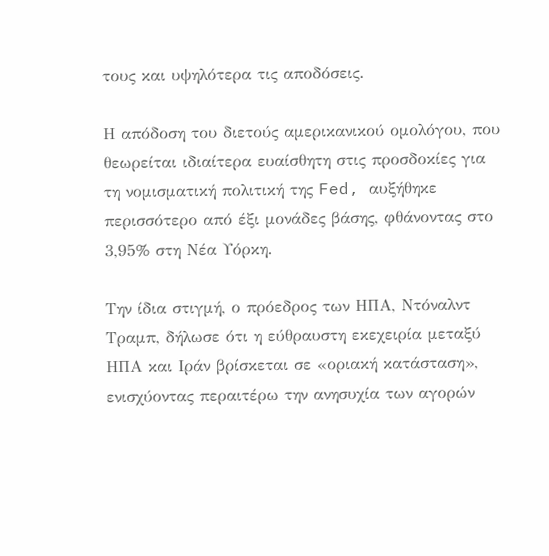τους και υψηλότερα τις αποδόσεις.

Η απόδοση του διετούς αμερικανικού ομολόγου, που θεωρείται ιδιαίτερα ευαίσθητη στις προσδοκίες για τη νομισματική πολιτική της Fed, αυξήθηκε περισσότερο από έξι μονάδες βάσης, φθάνοντας στο 3,95% στη Νέα Υόρκη.

Την ίδια στιγμή, ο πρόεδρος των ΗΠΑ, Ντόναλντ Τραμπ, δήλωσε ότι η εύθραυστη εκεχειρία μεταξύ ΗΠΑ και Ιράν βρίσκεται σε «οριακή κατάσταση», ενισχύοντας περαιτέρω την ανησυχία των αγορών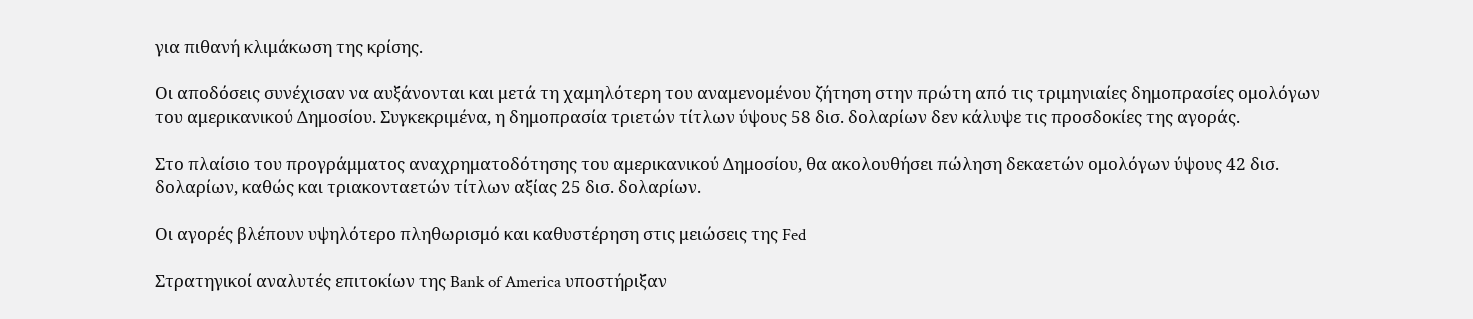για πιθανή κλιμάκωση της κρίσης.

Οι αποδόσεις συνέχισαν να αυξάνονται και μετά τη χαμηλότερη του αναμενομένου ζήτηση στην πρώτη από τις τριμηνιαίες δημοπρασίες ομολόγων του αμερικανικού Δημοσίου. Συγκεκριμένα, η δημοπρασία τριετών τίτλων ύψους 58 δισ. δολαρίων δεν κάλυψε τις προσδοκίες της αγοράς.

Στο πλαίσιο του προγράμματος αναχρηματοδότησης του αμερικανικού Δημοσίου, θα ακολουθήσει πώληση δεκαετών ομολόγων ύψους 42 δισ. δολαρίων, καθώς και τριακονταετών τίτλων αξίας 25 δισ. δολαρίων.

Οι αγορές βλέπουν υψηλότερο πληθωρισμό και καθυστέρηση στις μειώσεις της Fed

Στρατηγικοί αναλυτές επιτοκίων της Bank of America υποστήριξαν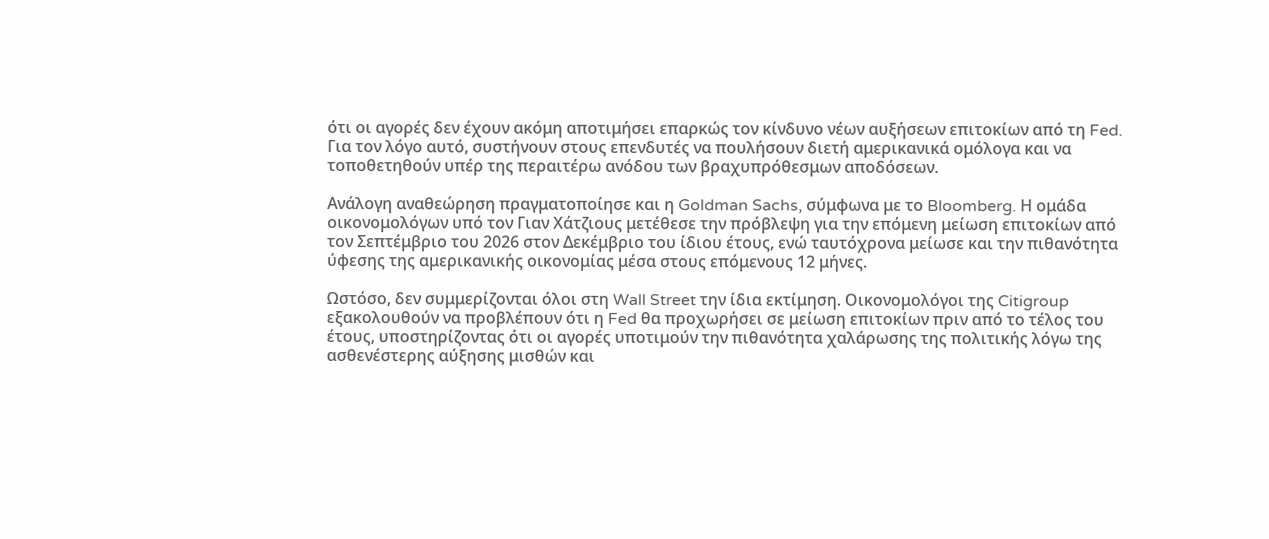ότι οι αγορές δεν έχουν ακόμη αποτιμήσει επαρκώς τον κίνδυνο νέων αυξήσεων επιτοκίων από τη Fed. Για τον λόγο αυτό, συστήνουν στους επενδυτές να πουλήσουν διετή αμερικανικά ομόλογα και να τοποθετηθούν υπέρ της περαιτέρω ανόδου των βραχυπρόθεσμων αποδόσεων.

Ανάλογη αναθεώρηση πραγματοποίησε και η Goldman Sachs, σύμφωνα με το Bloomberg. Η ομάδα οικονομολόγων υπό τον Γιαν Χάτζιους μετέθεσε την πρόβλεψη για την επόμενη μείωση επιτοκίων από τον Σεπτέμβριο του 2026 στον Δεκέμβριο του ίδιου έτους, ενώ ταυτόχρονα μείωσε και την πιθανότητα ύφεσης της αμερικανικής οικονομίας μέσα στους επόμενους 12 μήνες.

Ωστόσο, δεν συμμερίζονται όλοι στη Wall Street την ίδια εκτίμηση. Οικονομολόγοι της Citigroup εξακολουθούν να προβλέπουν ότι η Fed θα προχωρήσει σε μείωση επιτοκίων πριν από το τέλος του έτους, υποστηρίζοντας ότι οι αγορές υποτιμούν την πιθανότητα χαλάρωσης της πολιτικής λόγω της ασθενέστερης αύξησης μισθών και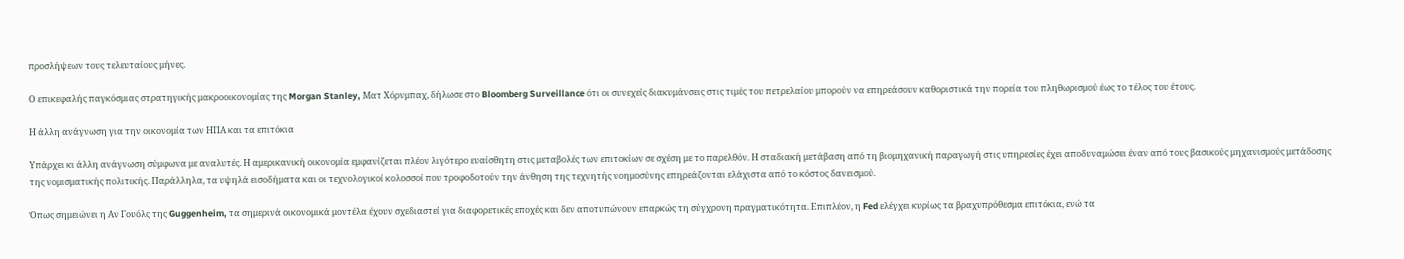προσλήψεων τους τελευταίους μήνες.

Ο επικεφαλής παγκόσμιας στρατηγικής μακροοικονομίας της Morgan Stanley, Ματ Χόρνμπαχ, δήλωσε στο Bloomberg Surveillance ότι οι συνεχείς διακυμάνσεις στις τιμές του πετρελαίου μπορούν να επηρεάσουν καθοριστικά την πορεία του πληθωρισμού έως το τέλος του έτους.

Η άλλη ανάγνωση για την οικονομία των ΗΠΑ και τα επιτόκια

Υπάρχει κι άλλη ανάγνωση σύμφωνα με αναλυτές. Η αμερικανική οικονομία εμφανίζεται πλέον λιγότερο ευαίσθητη στις μεταβολές των επιτοκίων σε σχέση με το παρελθόν. Η σταδιακή μετάβαση από τη βιομηχανική παραγωγή στις υπηρεσίες έχει αποδυναμώσει έναν από τους βασικούς μηχανισμούς μετάδοσης της νομισματικής πολιτικής. Παράλληλα, τα υψηλά εισοδήματα και οι τεχνολογικοί κολοσσοί που τροφοδοτούν την άνθηση της τεχνητής νοημοσύνης επηρεάζονται ελάχιστα από το κόστος δανεισμού.

Όπως σημειώνει η Αν Γουόλς της Guggenheim, τα σημερινά οικονομικά μοντέλα έχουν σχεδιαστεί για διαφορετικές εποχές και δεν αποτυπώνουν επαρκώς τη σύγχρονη πραγματικότητα. Επιπλέον, η Fed ελέγχει κυρίως τα βραχυπρόθεσμα επιτόκια, ενώ τα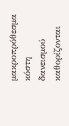μακροπρόθεσμα κόστη δανεισμού καθορίζονται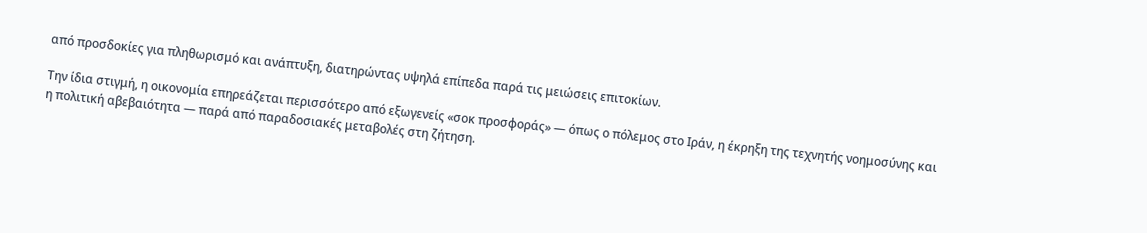από προσδοκίες για πληθωρισμό και ανάπτυξη, διατηρώντας υψηλά επίπεδα παρά τις μειώσεις επιτοκίων.

Την ίδια στιγμή, η οικονομία επηρεάζεται περισσότερο από εξωγενείς «σοκ προσφοράς» — όπως ο πόλεμος στο Ιράν, η έκρηξη της τεχνητής νοημοσύνης και η πολιτική αβεβαιότητα — παρά από παραδοσιακές μεταβολές στη ζήτηση.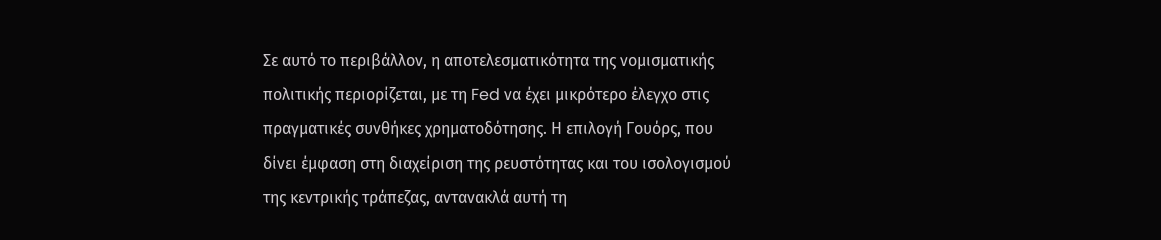Σε αυτό το περιβάλλον, η αποτελεσματικότητα της νομισματικής πολιτικής περιορίζεται, με τη Fed να έχει μικρότερο έλεγχο στις πραγματικές συνθήκες χρηματοδότησης. Η επιλογή Γουόρς, που δίνει έμφαση στη διαχείριση της ρευστότητας και του ισολογισμού της κεντρικής τράπεζας, αντανακλά αυτή τη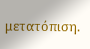μετατόπιση.